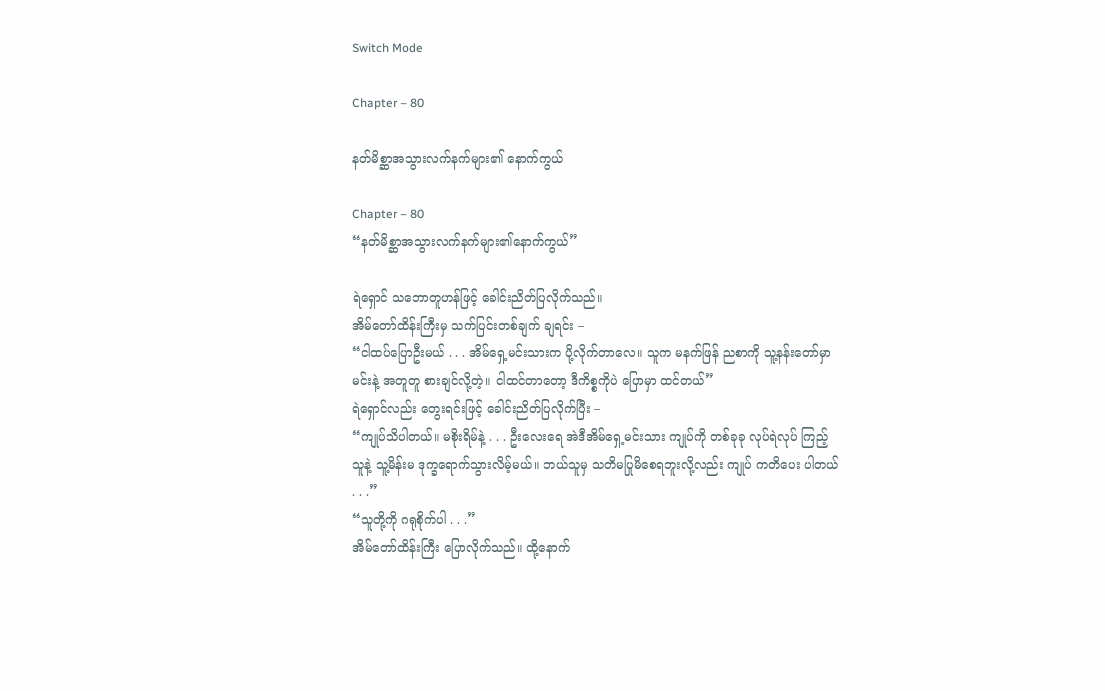Switch Mode

Chapter – 80

နတ်မိစ္ဆာအသွားလက်နက်များ၏ နောက်ကွယ်

Chapter – 80
“နတ်မိစ္ဆာအသွားလက်နက်များ၏နောက်ကွယ်”

ရဲရှောင် သဘောတူဟန်ဖြင့် ခေါင်းညိတ်ပြလိုက်သည်။
အိမ်တော်ထိန်းကြီးမှ သက်ပြင်းတစ်ချက် ချရင်း –
“ငါထပ်ပြောဦးမယ် . . . အိမ်ရှေ့မင်းသားက ပို့လိုက်တာလေ။ သူက မနက်ဖြန် ညစာကို သူ့နန်းတော်မှာ မင်းနဲ့ အတူတူ စားချင်လို့တဲ့။ ငါထင်တာတော့ ဒီကိစ္စကိုပဲ ပြောမှာ ထင်တယ်”
ရဲရှောင်လည်း တွေးရင်းဖြင့် ခေါင်းညိတ်ပြလိုက်ပြီး –
“ကျုပ်သိပါတယ်။ မစိုးရိမ်နဲ့ . . . ဦးလေးရေ အဲဒီအိမ်ရှေ့မင်းသား ကျုပ်ကို တစ်ခုခု လုပ်ရဲလုပ် ကြည့် သူနဲ့ သူ့မိန်းမ ဒုက္ခရောက်သွားလိမ့်မယ်။ ဘယ်သူမှ သတိမပြုမိစေရဘူးလို့လည်း ကျုပ် ကတိပေး ပါတယ် . . .”
“သူတို့ကို ဂရုစိုက်ပါ . . .”
အိမ်တော်ထိန်းကြီး ပြောလိုက်သည်။ ထို့နောက်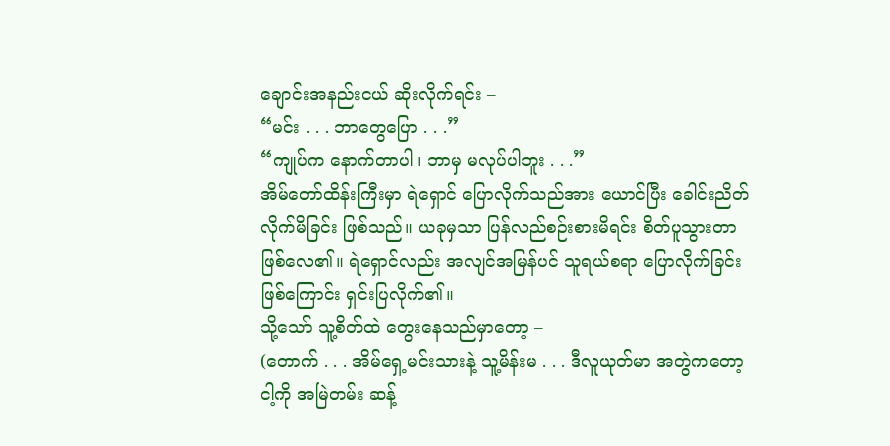ချောင်းအနည်းငယ် ဆိုးလိုက်ရင်း –
“မင်း . . . ဘာတွေပြော . . .”
“ကျုပ်က နောက်တာပါ၊ ဘာမှ မလုပ်ပါဘူး . . .”
အိမ်တော်ထိန်းကြီးမှာ ရဲရှောင် ပြောလိုက်သည်အား ယောင်ပြီး ခေါင်းညိတ်လိုက်မိခြင်း ဖြစ်သည်။ ယခုမှသာ ပြန်လည်စဉ်းစားမိရင်း စိတ်ပူသွားတာ ဖြစ်လေ၏။ ရဲရှောင်လည်း အလျင်အမြန်ပင် သူရယ်စရာ ပြောလိုက်ခြင်း ဖြစ်ကြောင်း ရှင်းပြလိုက်၏။
သို့သော် သူ့စိတ်ထဲ တွေးနေသည်မှာတော့ –
(တောက် . . . အိမ်ရှေ့မင်းသားနဲ့ သူ့မိန်းမ . . . ဒီလူယုတ်မာ အတွဲကတော့ ငါ့ကို အမြဲတမ်း ဆန့်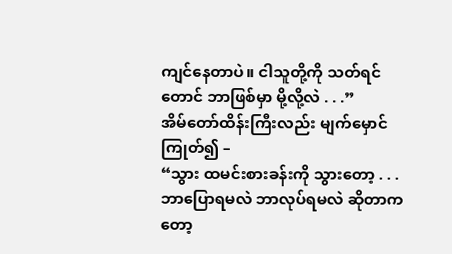ကျင်နေတာပဲ။ ငါသူတို့ကို သတ်ရင်တောင် ဘာဖြစ်မှာ မို့လို့လဲ . . .”
အိမ်တော်ထိန်းကြီးလည်း မျက်မှောင်ကြုတ်၍ –
“သွား ထမင်းစားခန်းကို သွားတော့ . . . ဘာပြောရမလဲ ဘာလုပ်ရမလဲ ဆိုတာကတော့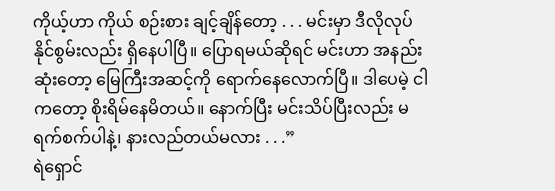ကိုယ့်ဟာ ကိုယ် စဉ်းစား ချင့်ချိန်တော့ . . . မင်းမှာ ဒီလိုလုပ်နိုင်စွမ်းလည်း ရှိနေပါပြီ။ ပြောရမယ်ဆိုရင် မင်းဟာ အနည်းဆုံးတော့ မြေကြီးအဆင့်ကို ရောက်နေလောက်ပြီ။ ဒါပေမဲ့ ငါကတော့ စိုးရိမ်နေမိတယ်။ နောက်ပြီး မင်းသိပ်ပြီးလည်း မရက်စက်ပါနဲ့၊ နားလည်တယ်မလား . . .”
ရဲရှောင်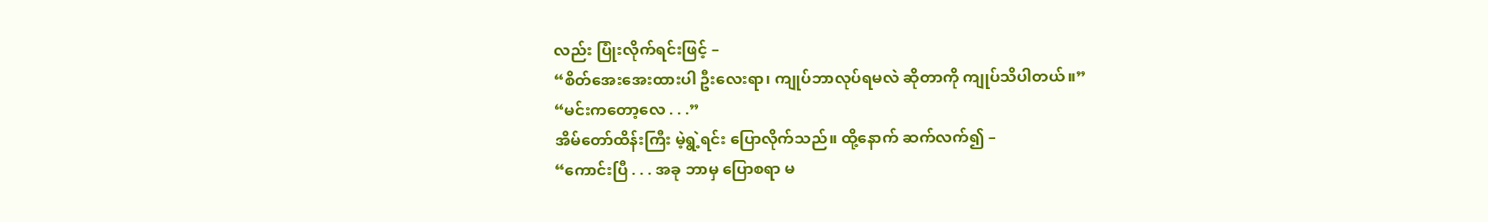လည်း ပြုံးလိုက်ရင်းဖြင့် –
“စိတ်အေးအေးထားပါ ဦးလေးရာ၊ ကျုပ်ဘာလုပ်ရမလဲ ဆိုတာကို ကျုပ်သိပါတယ်။”
“မင်းကတော့လေ . . .”
အိမ်တော်ထိန်းကြီး မဲ့ရွဲ့ရင်း ပြောလိုက်သည်။ ထို့နောက် ဆက်လက်၍ –
“ကောင်းပြီ . . . အခု ဘာမှ ပြောစရာ မ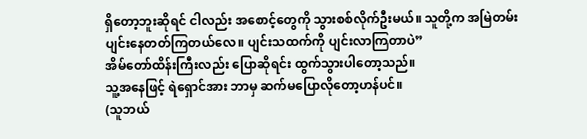ရှိတော့ဘူးဆိုရင် ငါလည်း အစောင့်တွေကို သွားစစ်လိုက်ဦးမယ်။ သူတို့က အမြဲတမ်း ပျင်းနေတတ်ကြတယ်လေ။ ပျင်းသထက်ကို ပျင်းလာကြတာပဲ”
အိမ်တော်ထိန်းကြီးလည်း ပြောဆိုရင်း ထွက်သွားပါတော့သည်။
သူ့အနေဖြင့် ရဲရှောင်အား ဘာမှ ဆက်မပြောလိုတော့ဟန်ပင်။
(သူဘယ်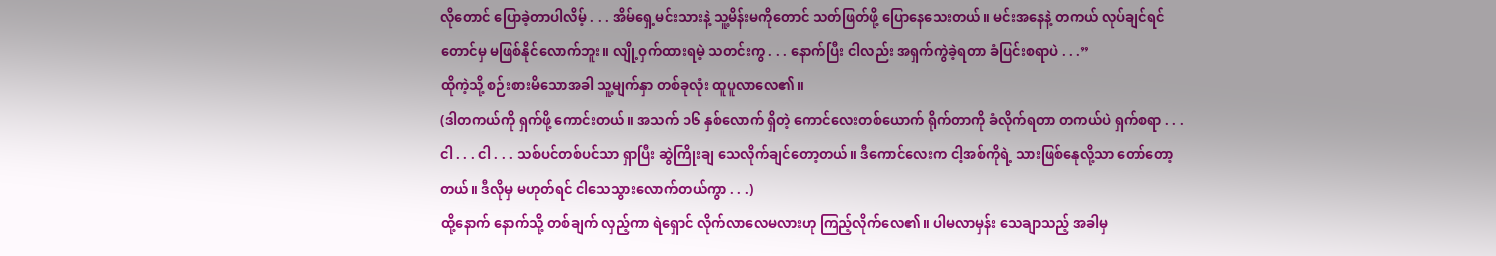လိုတောင် ပြောခဲ့တာပါလိမ့် . . . အိမ်ရှေ့မင်းသားနဲ့ သူ့မိန်းမကိုတောင် သတ်ဖြတ်ဖို့ ပြောနေသေးတယ်။ မင်းအနေနဲ့ တကယ် လုပ်ချင်ရင်တောင်မှ မဖြစ်နိုင်လောက်ဘူး။ လျို့ဝှက်ထားရမဲ့ သတင်းကွ . . . နောက်ပြီး ငါလည်း အရှက်ကွဲခဲ့ရတာ ခံပြင်းစရာပဲ . . .”
ထိုကဲ့သို့ စဉ်းစားမိသောအခါ သူ့မျက်နှာ တစ်ခုလုံး ထူပူလာလေ၏။
(ဒါတကယ်ကို ရှက်ဖို့ ကောင်းတယ်။ အသက် ၁၆ နှစ်လောက် ရှိတဲ့ ကောင်လေးတစ်ယောက် ရိုက်တာကို ခံလိုက်ရတာ တကယ်ပဲ ရှက်စရာ . . .
ငါ . . . ငါ . . . သစ်ပင်တစ်ပင်သာ ရှာပြီး ဆွဲကြိုးချ သေလိုက်ချင်တော့တယ်။ ဒီကောင်လေးက ငါ့အစ်ကိုရဲ့ သားဖြစ်နေုလို့သာ တော်တော့တယ်။ ဒီလိုမှ မဟုတ်ရင် ငါသေသွားလောက်တယ်ကွာ . . .)
ထို့နောက် နောက်သို့ တစ်ချက် လှည့်ကာ ရဲရှောင် လိုက်လာလေမလားဟု ကြည့်လိုက်လေ၏။ ပါမလာမှန်း သေချာသည့် အခါမှ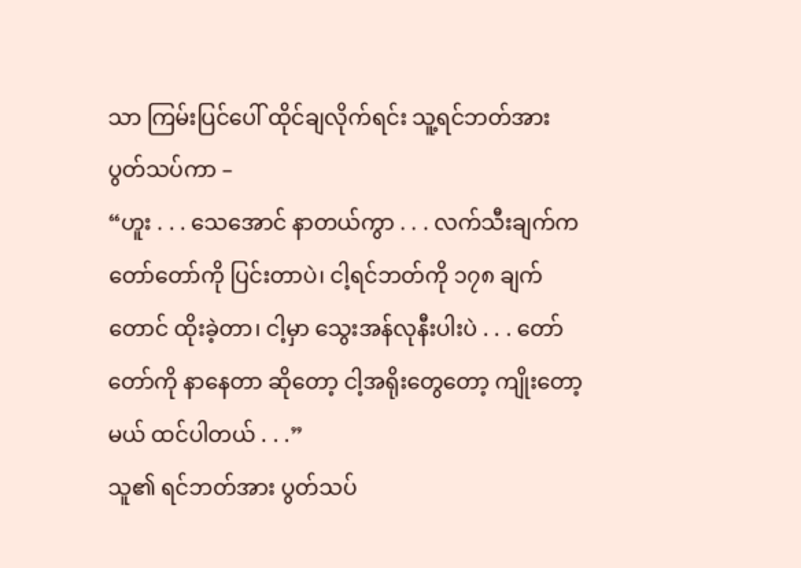သာ ကြမ်းပြင်ပေါ် ထိုင်ချလိုက်ရင်း သူ့ရင်ဘတ်အား ပွတ်သပ်ကာ –
“ဟူး . . . သေအောင် နာတယ်ကွာ . . . လက်သီးချက်က တော်တော်ကို ပြင်းတာပဲ၊ ငါ့ရင်ဘတ်ကို ၁၇၈ ချက်တောင် ထိုးခဲ့တာ၊ ငါ့မှာ သွေးအန်လုနီးပါးပဲ . . . တော်တော်ကို နာနေတာ ဆိုတော့ ငါ့အရိုးတွေတော့ ကျိုးတော့မယ် ထင်ပါတယ် . . .”
သူ၏ ရင်ဘတ်အား ပွတ်သပ်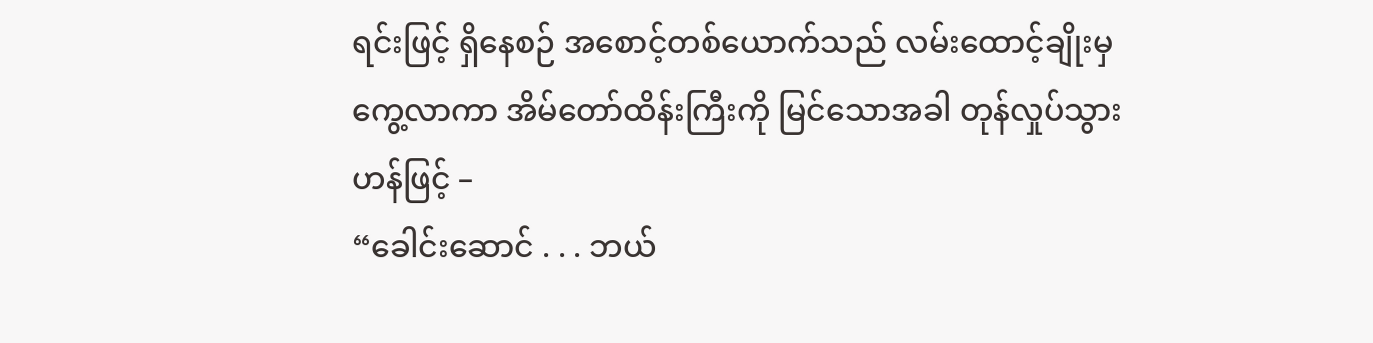ရင်းဖြင့် ရှိနေစဉ် အစောင့်တစ်ယောက်သည် လမ်းထောင့်ချိုးမှ ကွေ့လာကာ အိမ်တော်ထိန်းကြီးကို မြင်သောအခါ တုန်လှုပ်သွားဟန်ဖြင့် –
“ခေါင်းဆောင် . . . ဘယ်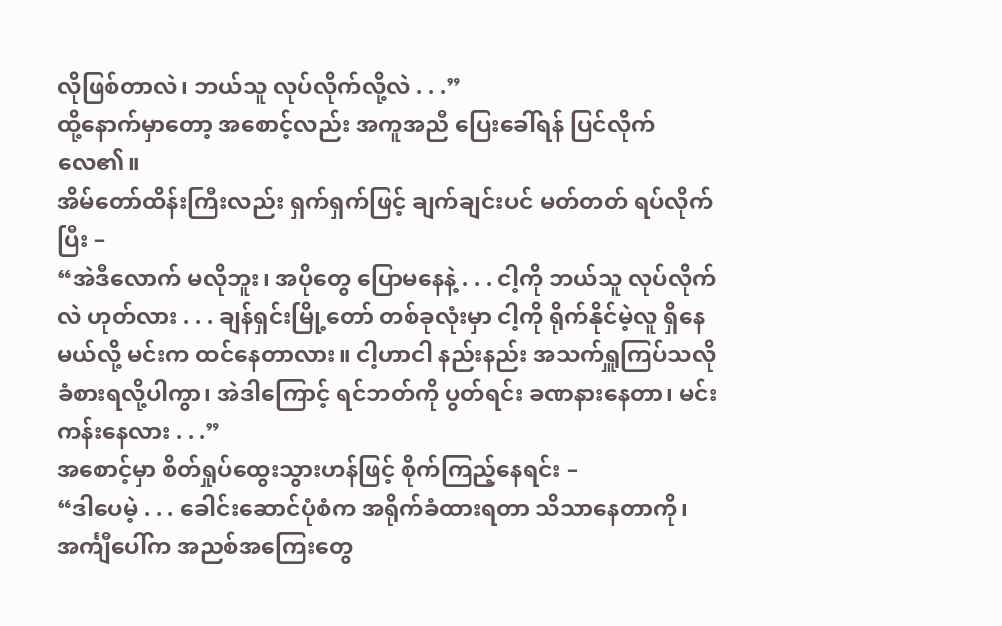လိုဖြစ်တာလဲ၊ ဘယ်သူ လုပ်လိုက်လို့လဲ . . .”
ထို့နောက်မှာတော့ အစောင့်လည်း အကူအညီ ပြေးခေါ်ရန် ပြင်လိုက်လေ၏။
အိမ်တော်ထိန်းကြီးလည်း ရှက်ရှက်ဖြင့် ချက်ချင်းပင် မတ်တတ် ရပ်လိုက်ပြီး –
“အဲဒီလောက် မလိုဘူး၊ အပိုတွေ ပြောမနေနဲ့ . . . ငါ့ကို ဘယ်သူ လုပ်လိုက်လဲ ဟုတ်လား . . . ချန်ရှင်းမြို့တော် တစ်ခုလုံးမှာ ငါ့ကို ရိုက်နိုင်မဲ့လူ ရှိနေမယ်လို့ မင်းက ထင်နေတာလား။ ငါ့ဟာငါ နည်းနည်း အသက်ရှူကြပ်သလို ခံစားရလို့ပါကွာ၊ အဲဒါကြောင့် ရင်ဘတ်ကို ပွတ်ရင်း ခဏနားနေတာ၊ မင်းကန်းနေလား . . .”
အစောင့်မှာ စိတ်ရှုပ်ထွေးသွားဟန်ဖြင့် စိုက်ကြည့်နေရင်း –
“ဒါပေမဲ့ . . . ခေါင်းဆောင်ပုံစံက အရိုက်ခံထားရတာ သိသာနေတာကို၊ အင်္ကျီပေါ်က အညစ်အကြေးတွေ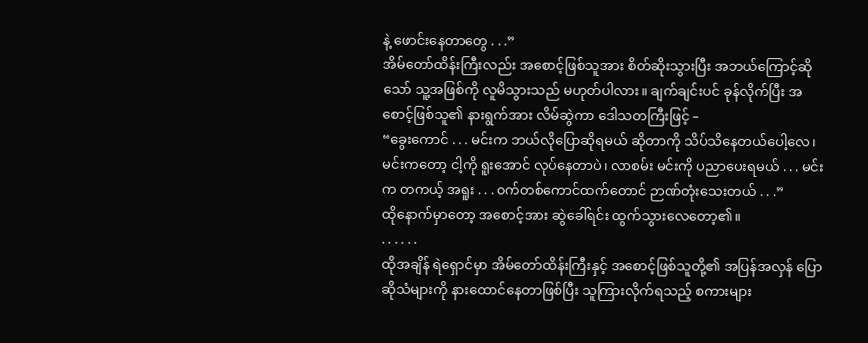နဲ့ ဖောင်းနေတာတွေ . . .”
အိမ်တော်ထိန်းကြီးလည်း အစောင့်ဖြစ်သူအား စိတ်ဆိုးသွားပြီး အဘယ်ကြောင့်ဆိုသော် သူ့အဖြစ်ကို လူမိသွားသည် မဟုတ်ပါလား။ ချက်ချင်းပင် ခုန်လိုက်ပြီး အစောင့်ဖြစ်သူ၏ နားရွက်အား လိမ်ဆွဲကာ ဒေါသတကြီးဖြင့် –
“ခွေးကောင် . . . မင်းက ဘယ်လိုပြောဆိုရမယ် ဆိုတာကို သိပ်သိနေတယ်ပေါ့လေ၊ မင်းကတော့ ငါ့ကို ရူးအောင် လုပ်နေတာပဲ၊ လာစမ်း မင်းကို ပညာပေးရမယ် . . . မင်းက တကယ့် အရူး . . . ၀က်တစ်ကောင်ထက်တောင် ဉာဏ်တုံးသေးတယ် . . .”
ထိုနောက်မှာတော့ အစောင့်အား ဆွဲခေါ်ရင်း ထွက်သွားလေတော့၏။
. . . . . .
ထိုအချိန် ရဲရှောင်မှာ အိမ်တော်ထိန်းကြီးနှင့် အစောင့်ဖြစ်သူတို့၏ အပြန်အလှန် ပြောဆိုသံများကို နားထောင်နေတာဖြစ်ပြီး သူကြားလိုက်ရသည့် စကားများ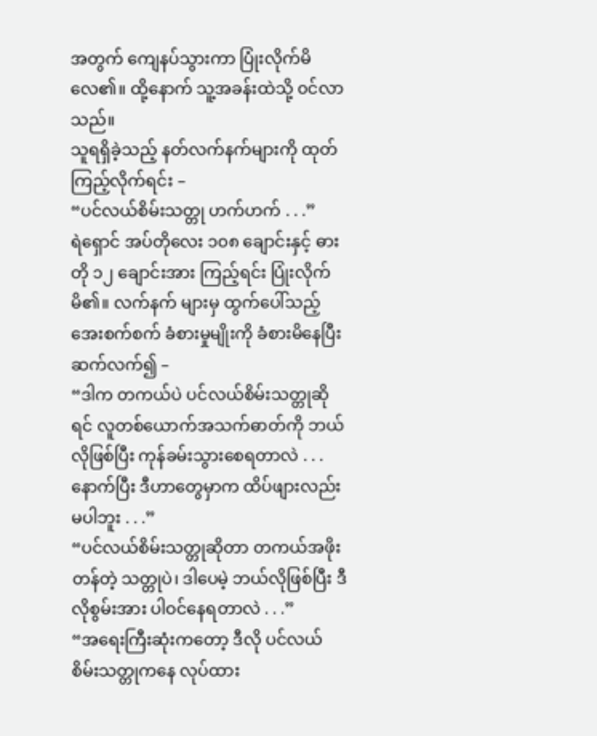အတွက် ကျေနပ်သွားကာ ပြုံးလိုက်မိလေ၏။ ထို့နောက် သူ့အခန်းထဲသို့ ၀င်လာသည်။
သူရရှိခဲ့သည့် နတ်လက်နက်များကို ထုတ်ကြည့်လိုက်ရင်း –
“ပင်လယ်စိမ်းသတ္တု ဟက်ဟက် . . .”
ရဲရှောင် အပ်တိုလေး ၁၀၈ ချောင်းနှင့် ဓားတို ၁၂ ချောင်းအား ကြည့်ရင်း ပြုံးလိုက်မိ၏။ လက်နက် များမှ ထွက်ပေါ်သည့် အေးစက်စက် ခံစားမှုမျိုးကို ခံစားမိနေပြီး ဆက်လက်၍ –
“ဒါက တကယ်ပဲ ပင်လယ်စိမ်းသတ္တုဆိုရင် လူတစ်ယောက်အသက်ဓာတ်ကို ဘယ်လိုဖြစ်ပြီး ကုန်ခမ်းသွားစေရတာလဲ . . . နောက်ပြီး ဒီဟာတွေမှာက ထိပ်ဖျားလည်း မပါဘူး . . .”
“ပင်လယ်စိမ်းသတ္တုဆိုတာ တကယ်အဖိုးတန်တဲ့ သတ္တုပဲ၊ ဒါပေမဲ့ ဘယ်လိုဖြစ်ပြီး ဒီလိုစွမ်းအား ပါဝင်နေရတာလဲ . . .”
“အရေးကြီးဆုံးကတော့ ဒီလို ပင်လယ်စိမ်းသတ္တုကနေ လုပ်ထား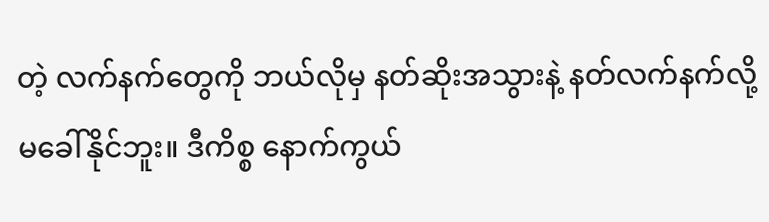တဲ့ လက်နက်တွေကို ဘယ်လိုမှ နတ်ဆိုးအသွားနဲ့ နတ်လက်နက်လို့ မခေါ်နိုင်ဘူး။ ဒီကိစ္စ နောက်ကွယ်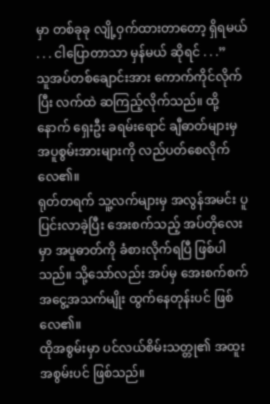မှာ တစ်ခုခု လျို့ဝှက်ထားတာတော့ ရှိရမယ် . . . ငါပြောတာသာ မှန်မယ် ဆိုရင် . . .”
သူအပ်တစ်ချောင်းအား ကောက်ကိုင်လိုက်ပြီး လက်ထဲ ဆကြည့်လိုက်သည်။ ထို့နောက် ရှေးဦး ခရမ်းရောင် ချီဓာတ်များမှ အပူစွမ်းအားများကို လည်ပတ်စေလိုက်လေ၏။
ရုတ်တရက် သူ့လက်များမှ အလွန်အမင်း ပူပြင်းလာခဲ့ပြီး အေးစက်သည့် အပ်တိုလေးမှာ အပူဓာတ်ကို ခံစားလိုက်ရပြီ ဖြစ်ပါသည်။ သို့သော်လည်း အပ်မှ အေးစက်စက် အငွေ့အသက်မျိုး ထွက်နေတုန်းပင် ဖြစ်လေ၏။
ထိုအစွမ်းမှာ ပင်လယ်စိမ်းသတ္တု၏ အထူးအစွမ်းပင် ဖြစ်သည်။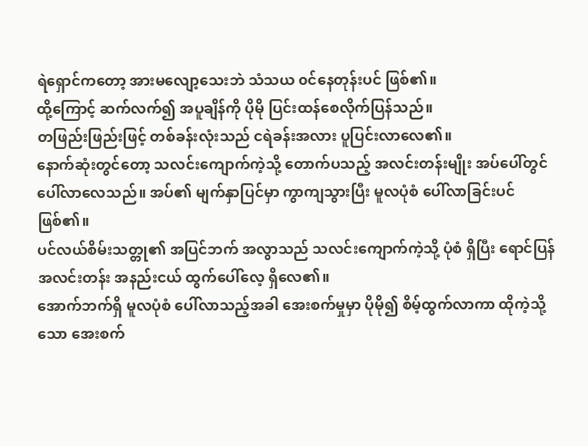ရဲရှောင်ကတော့ အားမလျော့သေးဘဲ သံသယ ၀င်နေတုန်းပင် ဖြစ်၏။
ထို့ကြောင့် ဆက်လက်၍ အပူချိန်ကို ပိုမို ပြင်းထန်စေလိုက်ပြန်သည်။
တဖြည်းဖြည်းဖြင့် တစ်ခန်းလုံးသည် ငရဲခန်းအလား ပူပြင်းလာလေ၏။
နောက်ဆုံးတွင်တော့ သလင်းကျောက်ကဲ့သို့ တောက်ပသည့် အလင်းတန်းမျိုး အပ်ပေါ်တွင် ပေါ်လာလေသည်။ အပ်၏ မျက်နှာပြင်မှာ ကွာကျသွားပြီး မူလပုံစံ ပေါ်လာခြင်းပင် ဖြစ်၏။
ပင်လယ်စိမ်းသတ္တု၏ အပြင်ဘက် အလွာသည် သလင်းကျောက်ကဲ့သို့ ပုံစံ ရှိပြီး ရောင်ပြန် အလင်းတန်း အနည်းငယ် ထွက်ပေါ်လေ့ ရှိလေ၏။
အောက်ဘက်ရှိ မူလပုံစံ ပေါ်လာသည့်အခါ အေးစက်မှုမှာ ပိုမို၍ စိမ့်ထွက်လာကာ ထိုကဲ့သို့သော အေးစက်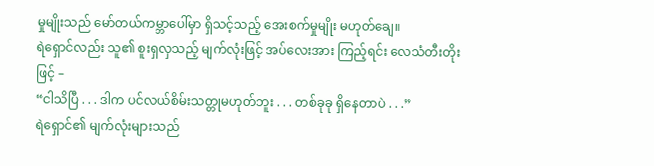မှုမျိုးသည် မော်တယ်ကမ္ဘာပေါ်မှာ ရှိသင့်သည့် အေးစက်မှုမျိုး မဟုတ်ချေ။
ရဲရှောင်လည်း သူ၏ စူးရှလှသည့် မျက်လုံးဖြင့် အပ်လေးအား ကြည့်ရင်း လေသံတီးတိုးဖြင့် –
“ငါသိပြီ . . . ဒါက ပင်လယ်စိမ်းသတ္တုမဟုတ်ဘူး . . . တစ်ခုခု ရှိနေတာပဲ . . .”
ရဲရှောင်၏ မျက်လုံးများသည်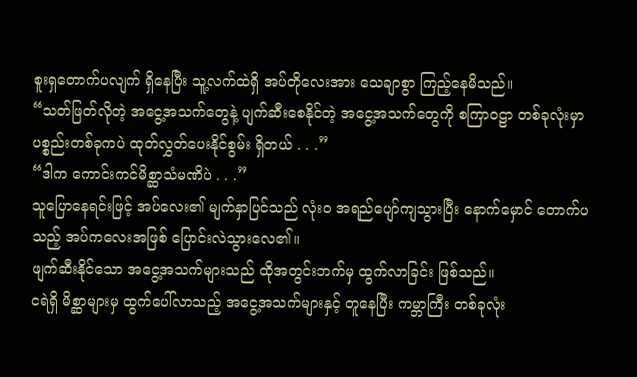စူးရှတောက်ပလျက် ရှိနေပြီး သူ့လက်ထဲရှိ အပ်တိုလေးအား သေချာစွာ ကြည့်နေမိသည်။
“သတ်ဖြတ်လိုတဲ့ အငွေ့အသက်တွေနဲ့ ပျက်ဆီးစေနိုင်တဲ့ အငွေ့အသက်တွေကို စကြာဝဠာ တစ်ခုလုံးမှာ ပစ္စည်းတစ်ခုကပဲ ထုတ်လွှတ်ပေးနိုင်စွမ်း ရှိတယ် . . .”
“ဒါက ကောင်းကင်မိစ္ဆာသံမဏိပဲ . . .”
သူပြောနေရင်းဖြင့် အပ်လေး၏ မျက်နှာပြင်သည် လုံးဝ အရည်ပျော်ကျသွားပြီး နောက်မှောင် တောက်ပသည့် အပ်ကလေးအဖြစ် ပြောင်းလဲသွားလေ၏။
ဖျက်ဆီးနိုင်သော အငွေ့အသက်များသည် ထိုအတွင်းဘက်မှ ထွက်လာခြင်း ဖြစ်သည်။
ငရဲရှိ မိစ္ဆာများမှ ထွက်ပေါ်လာသည့် အငွေ့အသက်များနှင့် တူနေပြီး ကမ္ဘာကြီး တစ်ခုလုံး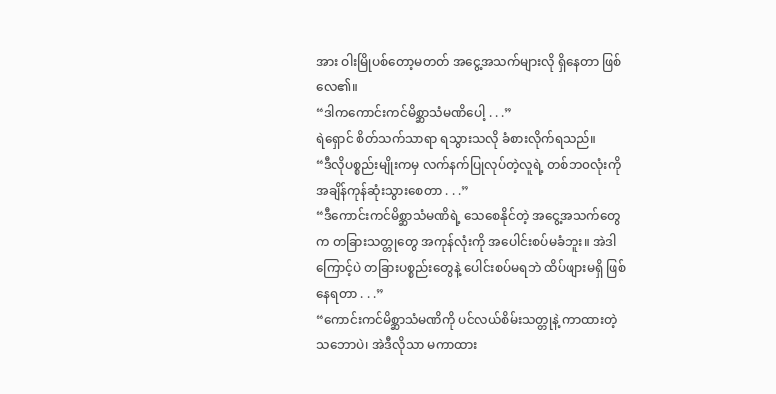အား ဝါးမြိုပစ်တော့မတတ် အငွေ့အသက်များလို ရှိနေတာ ဖြစ်လေ၏။
“ဒါကကောင်းကင်မိစ္ဆာသံမဏိပေါ့ . . .”
ရဲရှောင် စိတ်သက်သာရာ ရသွားသလို ခံစားလိုက်ရသည်။
“ဒီလိုပစ္စည်းမျိုးကမှ လက်နက်ပြုလုပ်တဲ့လူရဲ့ တစ်ဘ၀လုံးကို အချိန်ကုန်ဆုံးသွားစေတာ . . .”
“ဒီကောင်းကင်မိစ္ဆာသံမဏိရဲ့ သေစေနိုင်တဲ့ အငွေ့အသက်တွေက တခြားသတ္တုတွေ အကုန်လုံးကို အပေါင်းစပ်မခံဘူး။ အဲဒါကြောင့်ပဲ တခြားပစ္စည်းတွေနဲ့ ပေါင်းစပ်မရဘဲ ထိပ်ဖျားမရှိ ဖြစ်နေရတာ . . .”
“ကောင်းကင်မိစ္ဆာသံမဏိကို ပင်လယ်စိမ်းသတ္တုနဲ့ ကာထားတဲ့ သဘောပဲ၊ အဲဒီလိုသာ မကာထား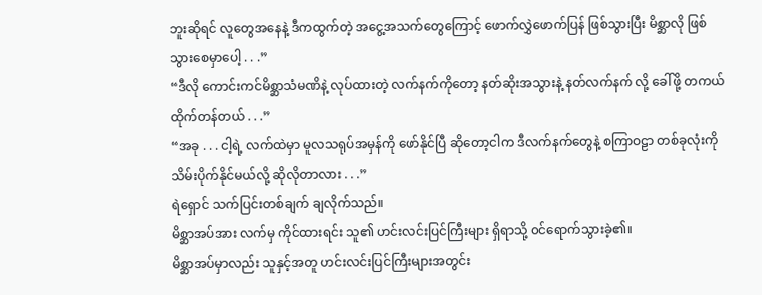ဘူးဆိုရင် လူတွေအနေနဲ့ ဒီကထွက်တဲ့ အငွေ့အသက်တွေကြောင့် ဖောက်လွှဲဖောက်ပြန် ဖြစ်သွားပြီး မိစ္ဆာလို ဖြစ်သွားစေမှာပေါ့ . . .”
“ဒီလို ကောင်းကင်မိစ္ဆာသံမဏိနဲ့ လုပ်ထားတဲ့ လက်နက်ကိုတော့ နတ်ဆိုးအသွားနဲ့ နတ်လက်နက် လို့ ခေါ်ဖို့ တကယ် ထိုက်တန်တယ် . . .”
“အခု . . . ငါ့ရဲ့ လက်ထဲမှာ မူလသရုပ်အမှန်ကို ဖော်နိုင်ပြီ ဆိုတော့ငါက ဒီလက်နက်တွေနဲ့ စကြာဝဠာ တစ်ခုလုံးကို သိမ်းပိုက်နိုင်မယ်လို့ ဆိုလိုတာလား . . .”
ရဲရှောင် သက်ပြင်းတစ်ချက် ချလိုက်သည်။
မိစ္ဆာအပ်အား လက်မှ ကိုင်ထားရင်း သူ၏ ဟင်းလင်းပြင်ကြီးများ ရှိရာသို့ ၀င်ရောက်သွားခဲ့၏။
မိစ္ဆာအပ်မှာလည်း သူနှင့်အတူ ဟင်းလင်းပြင်ကြီးများအတွင်း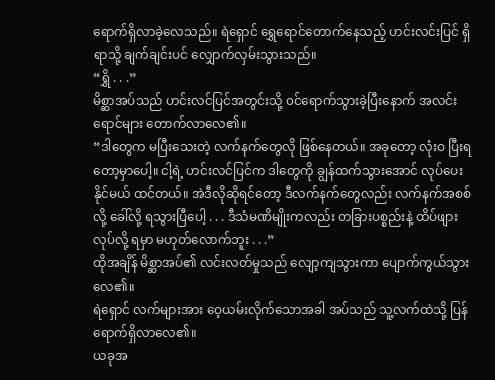ရောက်ရှိလာခဲ့လေသည်။ ရဲရှောင် ရွှေရောင်တောက်နေသည့် ဟင်းလင်းပြင် ရှိရာသို့ ချက်ချင်းပင် လျှောက်လှမ်းသွားသည်။
“ရွှိ . . .”
မိစ္ဆာအပ်သည် ဟင်းလင်ပြင်အတွင်းသို့ ၀င်ရောက်သွားခဲ့ပြီးနောက် အလင်းရောင်များ တောက်လာလေ၏။
“ဒါတွေက မပြီးသေးတဲ့ လက်နက်တွေလို ဖြစ်နေတယ်။ အခုတော့ လုံးဝ ပြီးရတော့မှာပေါ့။ ငါ့ရဲ့ ဟင်းလင်ပြင်က ဒါတွေကို ချွန်ထက်သွားအောင် လုပ်ပေးနိုင်မယ် ထင်တယ်။ အဲဒီလိုဆိုရင်တော့ ဒီလက်နက်တွေလည်း လက်နက်အစစ်လို့ ခေါ်လို့ ရသွားပြီပေါ့ . . . ဒီသံမဏိမျိုးကလည်း တခြားပစ္စည်းနဲ့ ထိပ်ဖျားလုပ်လို့ ရမှာ မဟုတ်လောက်ဘူး . . .”
ထိုအချိန် မိစ္ဆာအပ်၏ လင်းလတ်မှုသည် လျော့ကျသွားကာ ပျောက်ကွယ်သွားလေ၏။
ရဲရှောင် လက်များအား ဝေ့ယမ်းလိုက်သောအခါ အပ်သည် သူ့လက်ထဲသို့ ပြန်ရောက်ရှိလာလေ၏။
ယခုအ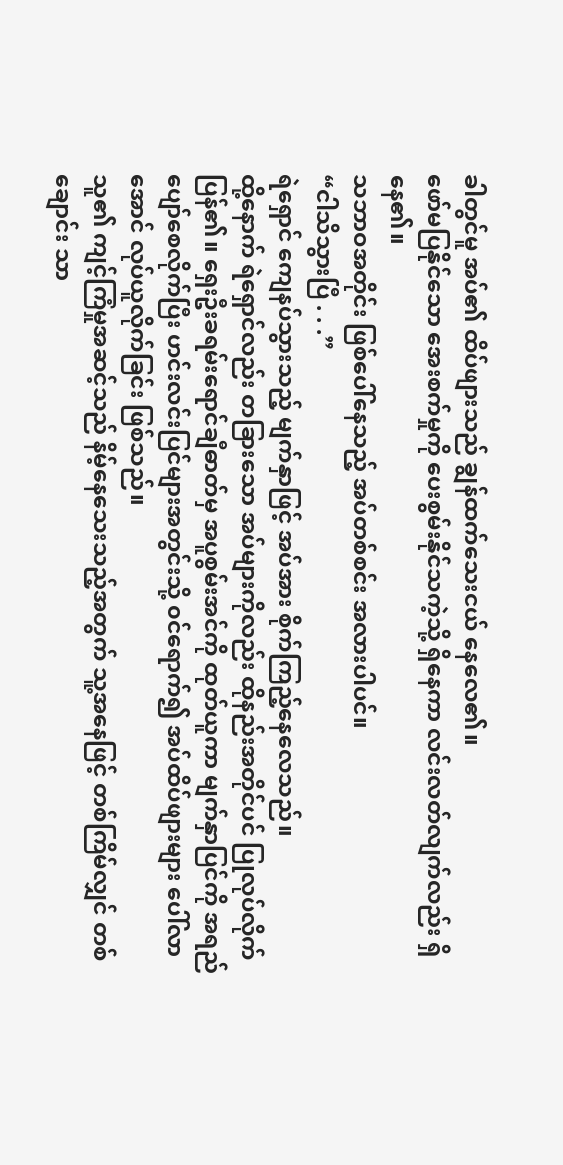ခါတွင်မူ အပ်၏ ထိပ်ဖျားသည် ချွန်ထက်သေးငယ် နေလေ၏။
ဖော်မပြနိုင်သော အေးစက်မှုကို ပေးစွမ်းနိုင်သကဲ့သို့ ရှိနေကာ လင်းလတ်လျက်လည်း ရှိနေ၏။
သဘာဝအတိုင်း ဖြစ်ပေါ်နေသည့် အပ်တစ်စင်း အလားပါပင်။
“ငါသိသွားပြီ . . .”
ရဲရှောင် ကျေနပ်သွားသည့် မျက်နှာဖြင့် အပ်အား စိုက်ကြည့်နေလေသည်။
ထို့နောက် ရဲရှောင်လည်း တခြားသော အပ်များကိုလည်း ထိုနည်းအတိုင်ပင် ပြုလုပ်လိုက်ပြန်၏။ ရှေးဦးခရမ်းရောင်ချီဓာတ်မှ အပူစွမ်းအင်ကို ထုတ်ယူကာ မျက်နှာပြင်ကို အရည်ပျော်စေလိုက်ပြီး ဟင်းလင်းပြင်များအတွင်းသို့ ၀င်ရောက်၍ အပ်ထိပ်ဖျားများ ပေါ်လာအောင် လုပ်ယူလိုက်ခြင်း ဖြစ်သည်။
သူ၏ ကျင့်ကြံမှုအဆင့်သည် နိမ့်နေသေးသည့်အတွက် သူ့အနေဖြင့် တစ်ကြိမ်လျှင် တစ်ချောင်း သာ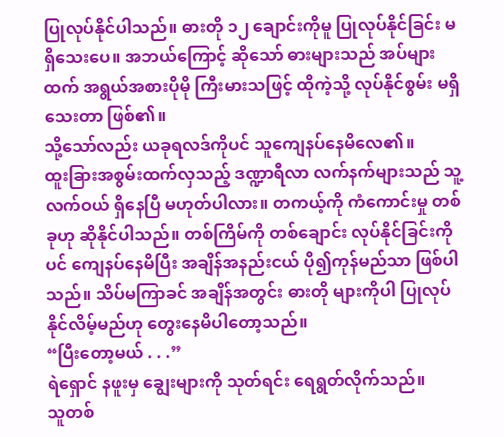ပြုလုပ်နိုင်ပါသည်။ ဓားတို ၁၂ ချောင်းကိုမူ ပြုလုပ်နိုင်ခြင်း မရှိသေးပေ။ အဘယ်ကြောင့် ဆိုသော် ဓားများသည် အပ်များထက် အရွယ်အစားပိုမို ကြီးမားသဖြင့် ထိုကဲ့သို့ လုပ်နိုင်စွမ်း မရှိသေးတာ ဖြစ်၏။
သို့သော်လည်း ယခုရလဒ်ကိုပင် သူကျေနပ်နေမိလေ၏။
ထူးခြားအစွမ်းထက်လှသည့် ဒဏ္ဍာရီလာ လက်နက်များသည် သူ့လက်ဝယ် ရှိနေပြီ မဟုတ်ပါလား။ တကယ့်ကို ကံကောင်းမှု တစ်ခုဟု ဆိုနိုင်ပါသည်။ တစ်ကြိမ်ကို တစ်ချောင်း လုပ်နိုင်ခြင်းကိုပင် ကျေနပ်နေမိပြီး အချိန်အနည်းငယ် ပို၍ကုန်မည်သာ ဖြစ်ပါသည်။ သိပ်မကြာခင် အချိန်အတွင်း ဓားတို များကိုပါ ပြုလုပ်နိုင်လိမ့်မည်ဟု တွေးနေမိပါတော့သည်။
“ပြီးတော့မယ် . . .”
ရဲရှောင် နဖူးမှ ချွေးများကို သုတ်ရင်း ရေရွတ်လိုက်သည်။
သူတစ်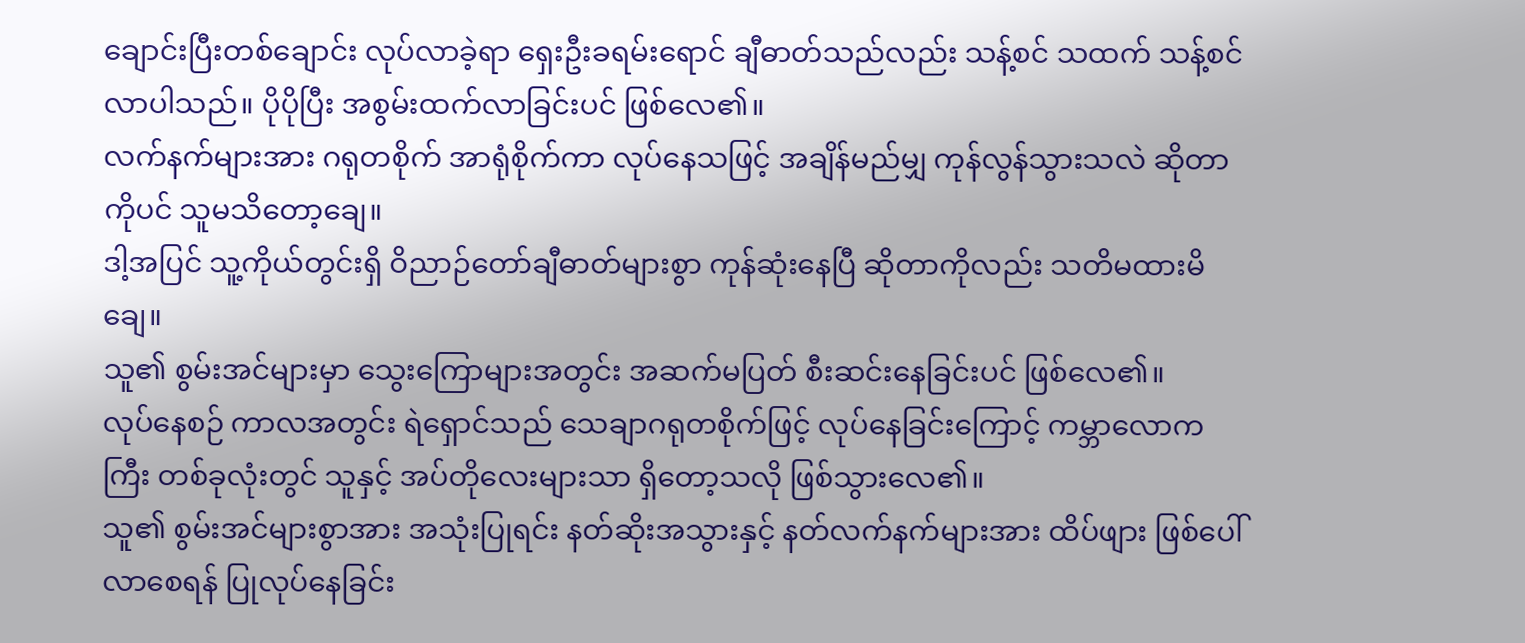ချောင်းပြီးတစ်ချောင်း လုပ်လာခဲ့ရာ ရှေးဦးခရမ်းရောင် ချီဓာတ်သည်လည်း သန့်စင် သထက် သန့်စင်လာပါသည်။ ပိုပိုပြီး အစွမ်းထက်လာခြင်းပင် ဖြစ်လေ၏။
လက်နက်များအား ဂရုတစိုက် အာရုံစိုက်ကာ လုပ်နေသဖြင့် အချိန်မည်မျှ ကုန်လွန်သွားသလဲ ဆိုတာကိုပင် သူမသိတော့ချေ။
ဒါ့အပြင် သူ့ကိုယ်တွင်းရှိ ဝိညာဉ်တော်ချီဓာတ်များစွာ ကုန်ဆုံးနေပြီ ဆိုတာကိုလည်း သတိမထားမိချေ။
သူ၏ စွမ်းအင်များမှာ သွေးကြောများအတွင်း အဆက်မပြတ် စီးဆင်းနေခြင်းပင် ဖြစ်လေ၏။
လုပ်နေစဉ် ကာလအတွင်း ရဲရှောင်သည် သေချာဂရုတစိုက်ဖြင့် လုပ်နေခြင်းကြောင့် ကမ္ဘာလောကကြီး တစ်ခုလုံးတွင် သူနှင့် အပ်တိုလေးများသာ ရှိတော့သလို ဖြစ်သွားလေ၏။
သူ၏ စွမ်းအင်များစွာအား အသုံးပြုရင်း နတ်ဆိုးအသွားနှင့် နတ်လက်နက်များအား ထိပ်ဖျား ဖြစ်ပေါ်လာစေရန် ပြုလုပ်နေခြင်း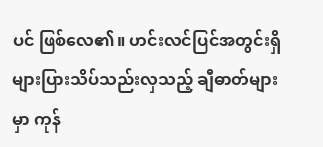ပင် ဖြစ်လေ၏။ ဟင်းလင်ပြင်အတွင်းရှိ များပြားသိပ်သည်းလှသည့် ချီဓာတ်များမှာ ကုန်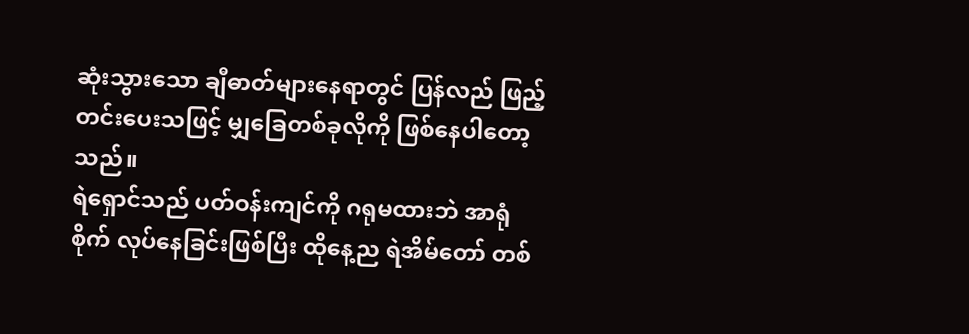ဆုံးသွားသော ချီဓာတ်များနေရာတွင် ပြန်လည် ဖြည့်တင်းပေးသဖြင့် မျှခြေတစ်ခုလိုကို ဖြစ်နေပါတော့သည်။
ရဲရှောင်သည် ပတ်ဝန်းကျင်ကို ဂရုမထားဘဲ အာရုံစိုက် လုပ်နေခြင်းဖြစ်ပြီး ထိုနေ့ည ရဲအိမ်တော် တစ်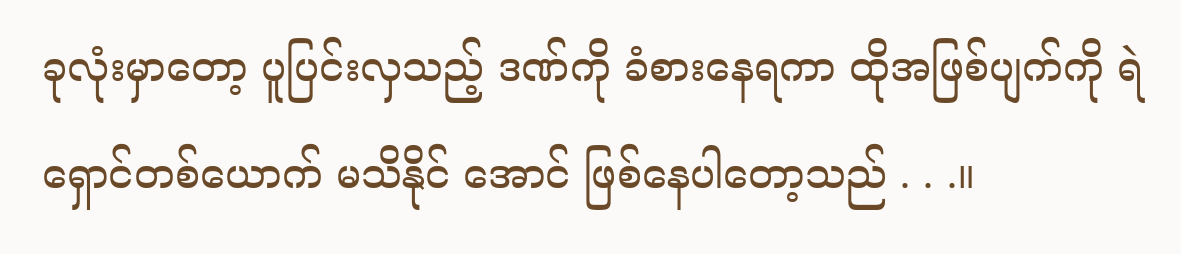ခုလုံးမှာတော့ ပူပြင်းလှသည့် ဒဏ်ကို ခံစားနေရကာ ထိုအဖြစ်ပျက်ကို ရဲရှောင်တစ်ယောက် မသိနိုင် အောင် ဖြစ်နေပါတော့သည် . . .။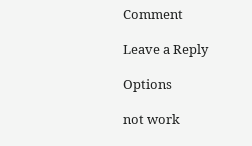Comment

Leave a Reply

Options

not work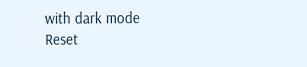with dark mode
Reset